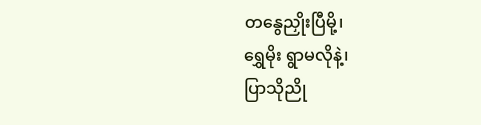တနွေညှိုးပြီမို့၊
ရွှေမိုး ရွာမလိုနဲ့၊
ပြာသိုညို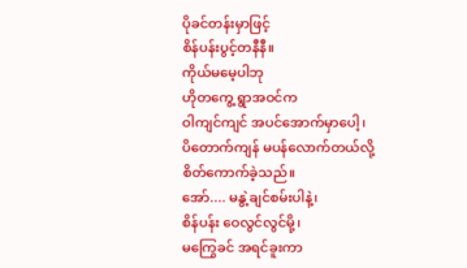ပိုခင်တန်းမှာဖြင့်
စိန်ပန်းပွင့်တနီနီ။
ကိုယ်မမေ့ပါဘု
ဟိုတကွေ့ ရွာအဝင်က
ဝါကျင်ကျင် အပင်အောက်မှာပေါ့၊
ပိတောက်ကျန် မပန်လောက်တယ်လို့
စိတ်ကောက်ခဲ့သည်။
အော်.... မနွဲ့ချင်စမ်းပါနဲ့၊
စိန်ပန်း ဝေလွင်လွင်မို့၊
မကြွေခင် အရင်ခူးကာ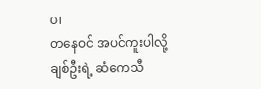ပ၊
တနေဝင် အပင်ကူးပါလို့
ချစ်ဦးရဲ့ ဆံကေသီ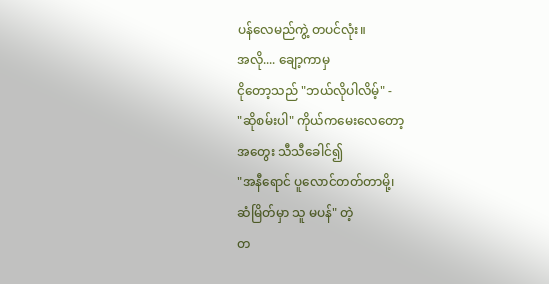ပန်လေမည်ကွဲ့ တပင်လုံး။
အလို.... ချော့ကာမှ
ငိုတော့သည် "ဘယ်လိုပါလိမ့်" -
"ဆိုစမ်းပါ" ကိုယ်ကမေးလေတော့
အတွေး သီသီခေါင်၍
"အနီရောင် ပူလောင်တတ်တာမို့၊
ဆံမြိတ်မှာ သူ မပန်" တဲ့
တ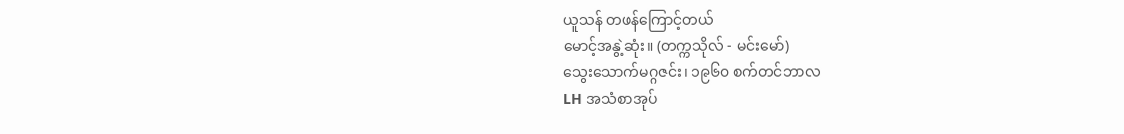ယူသန် တဖန်ကြောင့်တယ်
မောင့်အနွဲ့ဆုံး။ (တက္ကသိုလ် - မင်းမော်)
သွေးသောက်မဂ္ဂဇင်း၊ ၁၉၆၀ စက်တင်ဘာလ
LH အသံစာအုပ်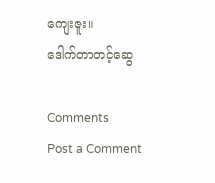ကျေးဇူး။
ဒေါက်တာတင့်ဆွေ

Comments
Post a Comment